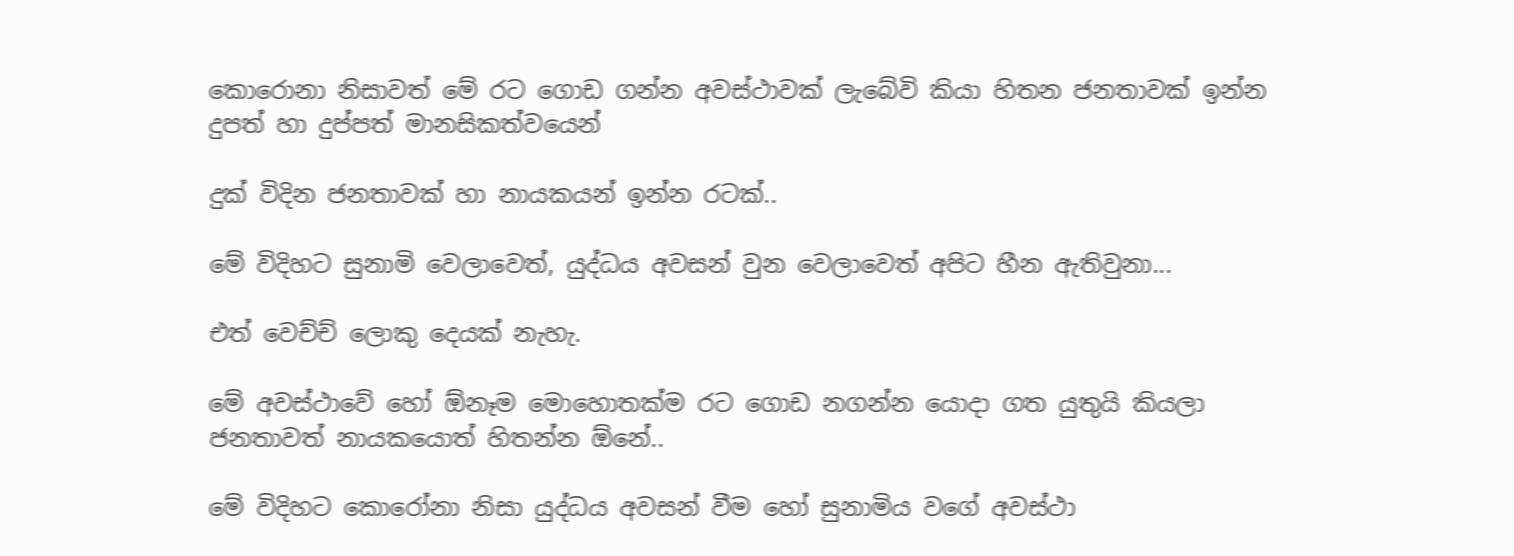කොරොනා නිසාවත් මේ රට ගොඩ ගන්න අවස්ථාවක් ලැබේවි කියා හිතන ජනතාවක් ඉන්න දුපත් හා දුප්පත් මානසිකත්වයෙන්

දුක් විදින ජනතාවක් හා නායකයන් ඉන්න රටක්..

මේ විදිහට සුනාමි වෙලාවෙත්, යුද්ධය අවසන් වුන වෙලාවෙත් අපිට හීන ඇතිවුනා...

එත් වෙච්ච් ලොකු දෙයක් නැහැ.

මේ අවස්ථාවේ හෝ ඕනෑම මොහොතක්ම රට ගොඩ නගන්න යොදා ගත යුතුයි කියලා ජනතාවත් නායකයොත් හිතන්න ඕනේ..

මේ විදිහට කොරෝනා නිසා යුද්ධය අවසන් වීම හෝ සුනාමිය වගේ අවස්ථා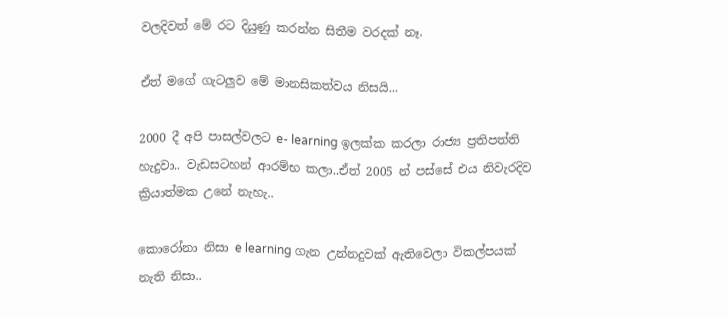වලදිවත් මේ රට දියුණු කරන්න සිතීම වරදක් නෑ.

ඒත් මගේ ගැටලුව මේ මානසිකත්වය නිසයි...

2000 දී අපි පාසල්වලට e- learning ඉලක්ක කරලා රාජ්‍ය ප්‍රතිපත්ති හැදුවා.. වැඩසටහන් ආරම්භ කලා..ඒත් 2005 න් පස්සේ එය නිවැරදිව ක්‍රියාත්මක උනේ නැහැ..

කොරෝනා නිසා e learning ගැන උන්නදුවක් ඇතිවෙලා විකල්පයක් නැති නිසා..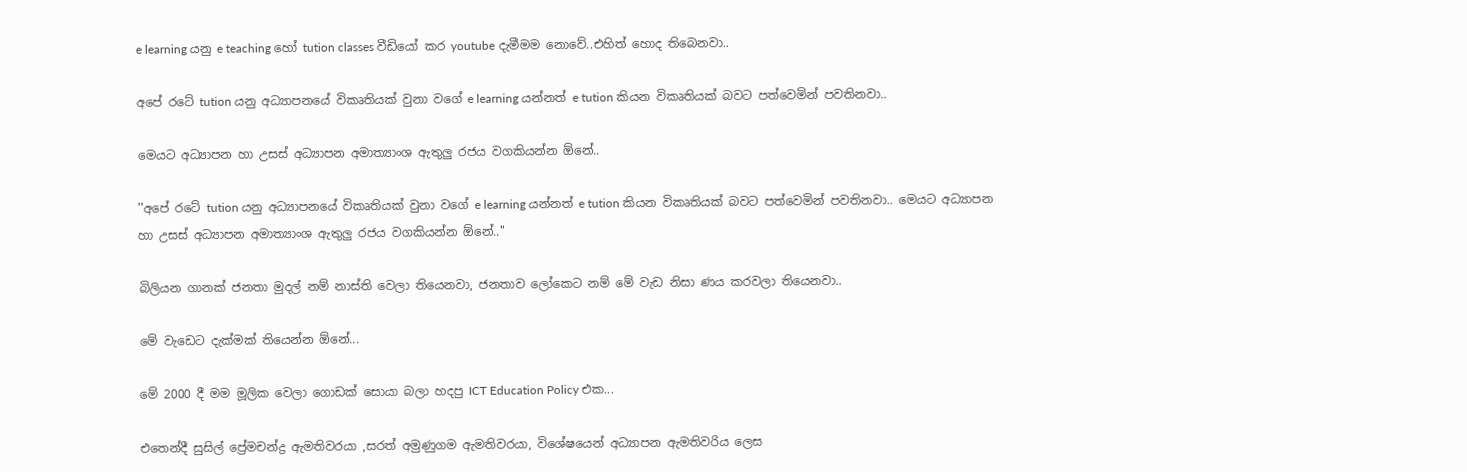e learning යනු e teaching හෝ tution classes වීඩියෝ කර youtube දැමීමම නොවේ..එහිත් හොද තිබෙනවා..

අපේ රටේ tution යනු අධ්‍යාපනයේ විකෘතියක් වුනා වගේ e learning යන්නත් e tution කියන විකෘතියක් බවට පත්වෙමින් පවතිනවා..

මෙයට අධ්‍යාපන හා උසස් අධ්‍යාපන අමාත්‍යාංශ ඇතුලු රජය වගකියන්න ඕනේ..

''අපේ රටේ tution යනු අධ්‍යාපනයේ විකෘතියක් වුනා වගේ e learning යන්නත් e tution කියන විකෘතියක් බවට පත්වෙමින් පවතිනවා.. මෙයට අධ්‍යාපන හා උසස් අධ්‍යාපන අමාත්‍යාංශ ඇතුලු රජය වගකියන්න ඕනේ..''

බිලියන ගානක් ජනතා මුදල් නම් නාස්ති වෙලා තියෙනවා, ජනතාව ලෝකෙට නම් මේ වැඩ නිසා ණය කරවලා තියෙනවා..

මේ වැඩෙට දැක්මක් තියෙන්න ඕනේ...

මේ 2000 දී මම මූලික වෙලා ගොඩක් සොයා බලා හදපු ICT Education Policy එක...

එතෙන්දී සුසිල් ප්‍රේමචන්ද්‍ර ඇමතිවරයා ,සරත් අමුණුගම ඇමතිවරයා, විශේෂයෙන් අධ්‍යාපන ඇමතිවරිය ලෙස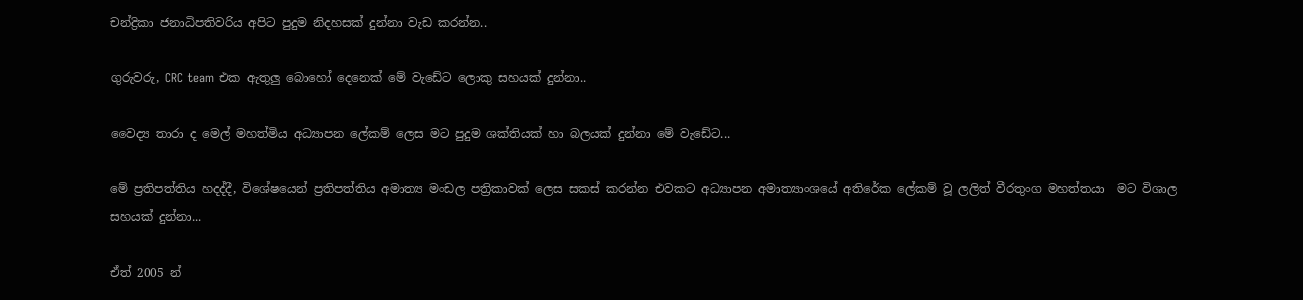චන්ද්‍රිකා ජනාධිපතිවරිය අපිට පුදුම නිදහසක් දුන්නා වැඩ කරන්න..

ගුරුවරු, CRC team එක ඇතුලු බොහෝ දෙනෙක් මේ වැඩේට ලොකු සහයක් දුන්නා..

වෛද්‍ය තාරා ද මෙල් මහත්මිය අධ්‍යාපන ලේකම් ලෙස මට පුදුම ශක්තියක් හා බලයක් දුන්නා මේ වැඩේට...

මේ ප්‍රතිපත්තිය හදද්දී, විශේෂයෙන් ප්‍රතිපත්තිය අමාත්‍ය මංඩල පත්‍රිකාවක් ලෙස සකස් කරන්න එවකට අධ්‍යාපන අමාත්‍යාංශයේ අතිරේක ලේකම් වූ ලලිත් වීරතුංග මහත්තයා  මට විශාල සහයක් දුන්නා...

ඒත් 2005 න්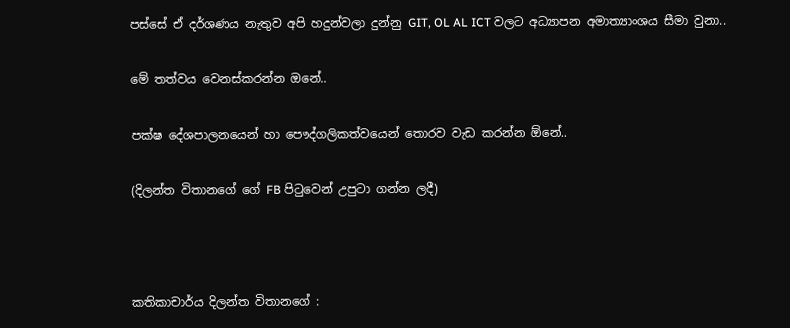පස්සේ ඒ දර්ශණය නැතුව අපි හදුන්වලා දුන්නු GIT, OL AL ICT වලට අධ්‍යාපන අමාත්‍යාංශය සීමා වුනා..

මේ තත්වය වෙනස්කරන්න ඔනේ..

පක්ෂ දේශපාලනයෙන් හා පෞද්ගලිකත්වයෙන් තොරව වැඩ කරන්න ඕනේ..

(දිලන්ත විතානගේ ගේ FB පිටුවෙන් උපුටා ගන්න ලදී)



කතිකාචාර්ය දිලන්ත විතානගේ :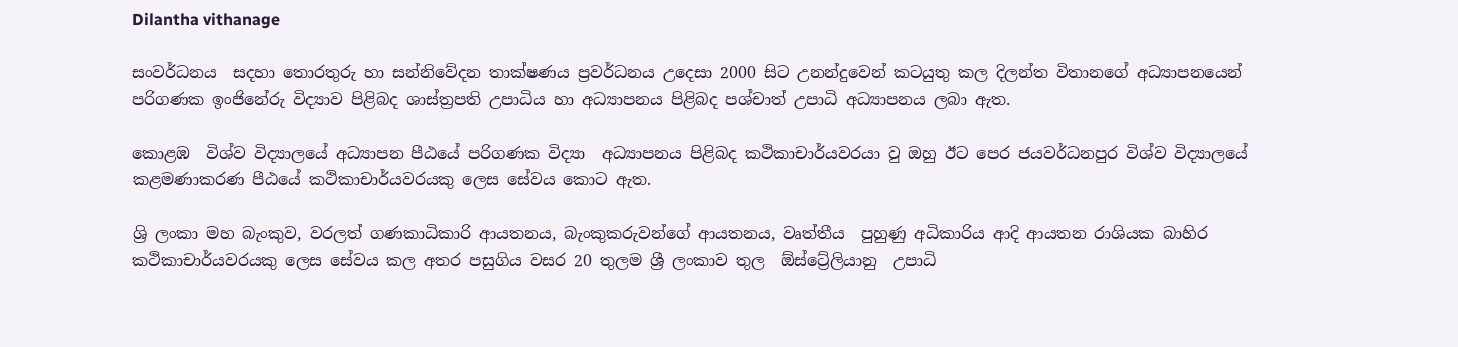Dilantha vithanage

සංවර්ධනය  සදහා තොරතුරු හා සන්නිවේදන තාක්ෂණය ප්‍රවර්ධනය උදෙසා 2000 සිට උනන්දුවෙන් කටයුතු කල දිලන්ත විතානගේ අධ්‍යාපනයෙන් පරිගණක ඉංජිනේරු විද්‍යාව පිළිබද ශාස්ත්‍රපති උපාධිය හා අධ්‍යාපනය පිළිබද පශ්චාත් උපාධි අධ්‍යාපනය ලබා ඇත.

කොළඹ  විශ්ව විද්‍යාලයේ අධ්‍යාපන පීඨයේ පරිගණක විද්‍යා  අධ්‍යාපනය පිළිබද කථිකාචාර්යවරයා වු ඔහු ඊට පෙර ජයවර්ධනපුර විශ්ව විද්‍යාලයේ කළමණාකරණ පීඨයේ කථිකාචාර්යවරයකු ලෙස සේවය කොට ඇත.

ශ්‍රි ලංකා මහ බැංකුව, වරලත් ගණකාධිකාරි ආයතනය, බැංකුකරුවන්ගේ ආයතනය, වෘත්තීය  පුහුණු අධිකාරිය ආදි ආයතන රාශියක බාහිර කථිකාචාර්යවරයකු ලෙස සේවය කල අතර පසුගිය වසර 20 තුලම ශ්‍රී ලංකාව තුල  ඕස්ට්‍රේලියානු  උපාධි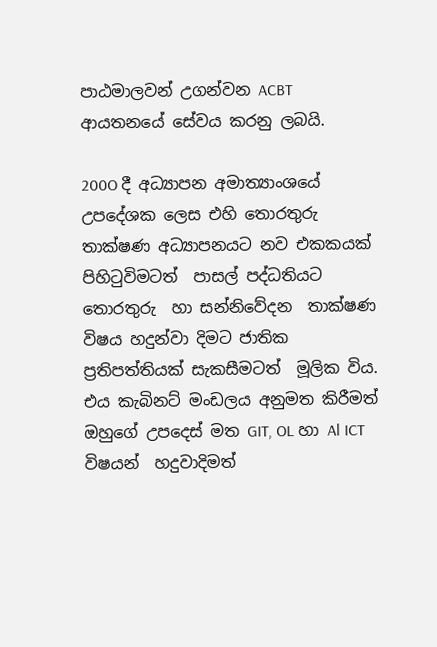පාඨමාලවන් උගන්වන ACBT ආයතනයේ සේවය කරනු ලබයි.

200O දී අධ්‍යාපන අමාත්‍යාංශයේ උපදේශක ලෙස එහි තොරතුරු තාක්ෂණ අධ්‍යාපනයට නව එකකයක් පිහිටුවිමටත්  පාසල් පද්ධතියට තොරතුරු  හා සන්නිවේදන  තාක්ෂණ විෂය හදුන්වා දිමට ජාතික ප්‍රතිපත්තියක් සැකසීමටත්  මූලික විය. එය කැබිනට් මංඩලය අනුමත කිරීමත් ඔහුගේ උපදෙස් මත GIT, OL හා Al ICT විෂයන්  හදුවාදිමත්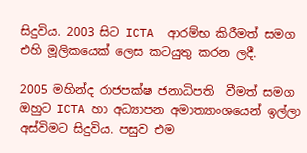සිදුවිය. 2003 සිට ICTA  ආරම්භ කිරීමත් සමග එහි මූලිකයෙක් ලෙස කටයුතු කරන ලදී.

2005 මහින්ද රාජපක්ෂ ජනාධිපති  වීමත් සමග ඔහුට ICTA හා අධ්‍යාපන අමාත්‍යාංශයෙන් ඉල්ලා අස්විමට සිදුවිය. පසුව එම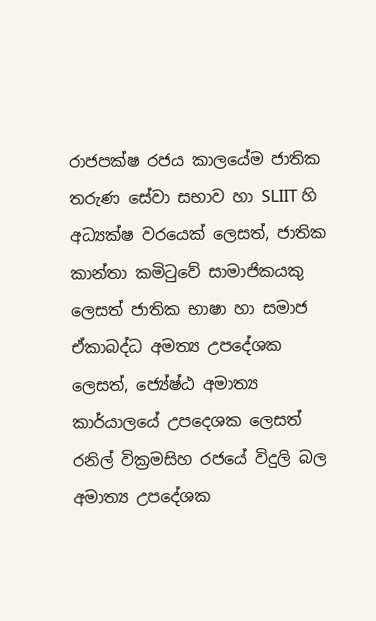රාජපක්ෂ රජය කාලයේම ජාතික තරුණ සේවා සභාව හා SLIIT හි අධ්‍යක්ෂ වරයෙක් ලෙසත්, ජාතික කාන්තා කමිටුවේ සාමාජිකයකු ලෙසත් ජාතික භාෂා හා සමාජ ඒකාබද්ධ අමත්‍ය උපදේශක ලෙසත්, ජ්‍යේෂ්ඨ අමාත්‍ය කාර්යාලයේ උපදෙශක ලෙසත් රනිල් වික්‍රමසිහ රජයේ විදුලි බල අමාත්‍ය උපදේශක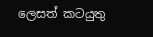ලෙසත් කටයුතු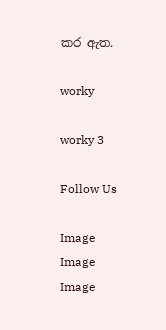කර ඇත.

worky

worky 3

Follow Us

Image
Image
Image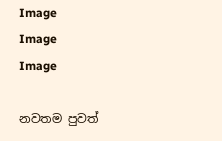Image
Image
Image

නවතම පුවත්